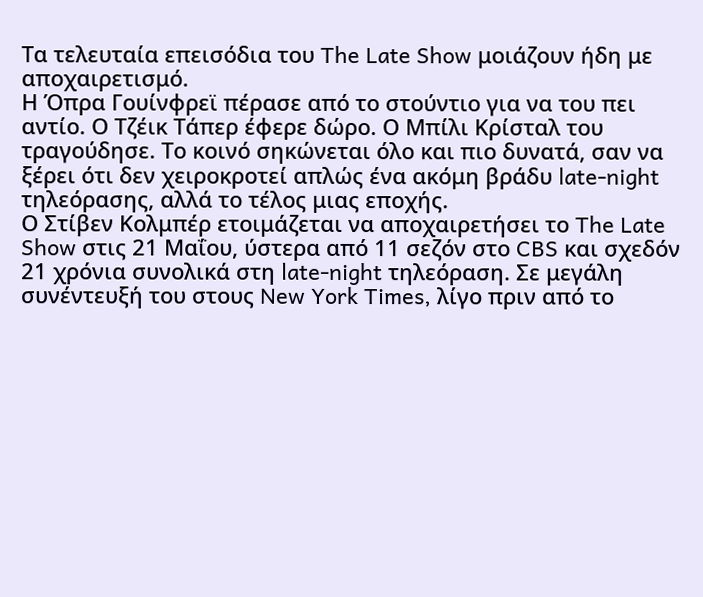Τα τελευταία επεισόδια του The Late Show μοιάζουν ήδη με αποχαιρετισμό.
Η Όπρα Γουίνφρεϊ πέρασε από το στούντιο για να του πει αντίο. Ο Τζέικ Τάπερ έφερε δώρο. Ο Μπίλι Κρίσταλ του τραγούδησε. Το κοινό σηκώνεται όλο και πιο δυνατά, σαν να ξέρει ότι δεν χειροκροτεί απλώς ένα ακόμη βράδυ late-night τηλεόρασης, αλλά το τέλος μιας εποχής.
Ο Στίβεν Κολμπέρ ετοιμάζεται να αποχαιρετήσει το The Late Show στις 21 Μαΐου, ύστερα από 11 σεζόν στο CBS και σχεδόν 21 χρόνια συνολικά στη late-night τηλεόραση. Σε μεγάλη συνέντευξή του στους New York Times, λίγο πριν από το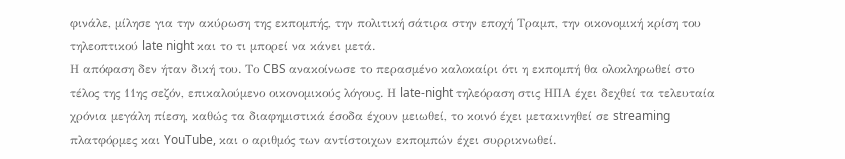φινάλε, μίλησε για την ακύρωση της εκπομπής, την πολιτική σάτιρα στην εποχή Τραμπ, την οικονομική κρίση του τηλεοπτικού late night και το τι μπορεί να κάνει μετά.
Η απόφαση δεν ήταν δική του. Το CBS ανακοίνωσε το περασμένο καλοκαίρι ότι η εκπομπή θα ολοκληρωθεί στο τέλος της 11ης σεζόν, επικαλούμενο οικονομικούς λόγους. Η late-night τηλεόραση στις ΗΠΑ έχει δεχθεί τα τελευταία χρόνια μεγάλη πίεση, καθώς τα διαφημιστικά έσοδα έχουν μειωθεί, το κοινό έχει μετακινηθεί σε streaming πλατφόρμες και YouTube, και ο αριθμός των αντίστοιχων εκπομπών έχει συρρικνωθεί.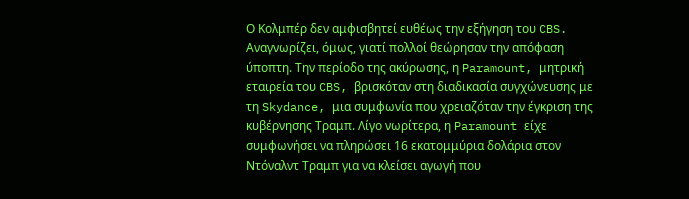Ο Κολμπέρ δεν αμφισβητεί ευθέως την εξήγηση του CBS. Αναγνωρίζει, όμως, γιατί πολλοί θεώρησαν την απόφαση ύποπτη. Την περίοδο της ακύρωσης, η Paramount, μητρική εταιρεία του CBS, βρισκόταν στη διαδικασία συγχώνευσης με τη Skydance, μια συμφωνία που χρειαζόταν την έγκριση της κυβέρνησης Τραμπ. Λίγο νωρίτερα, η Paramount είχε συμφωνήσει να πληρώσει 16 εκατομμύρια δολάρια στον Ντόναλντ Τραμπ για να κλείσει αγωγή που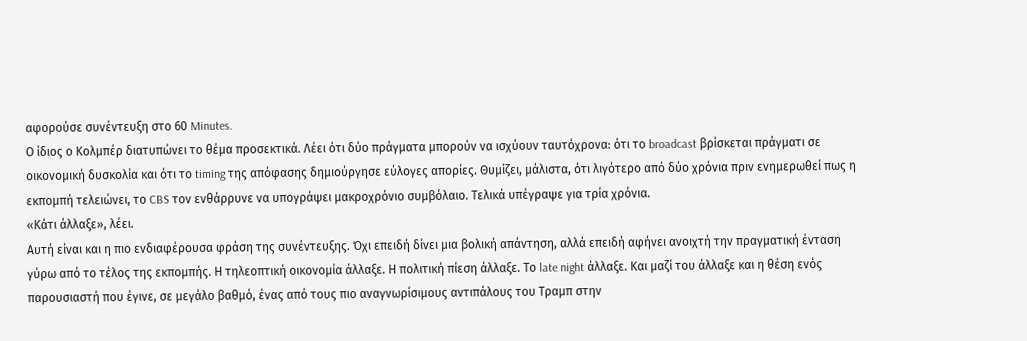αφορούσε συνέντευξη στο 60 Minutes.
Ο ίδιος ο Κολμπέρ διατυπώνει το θέμα προσεκτικά. Λέει ότι δύο πράγματα μπορούν να ισχύουν ταυτόχρονα: ότι το broadcast βρίσκεται πράγματι σε οικονομική δυσκολία και ότι το timing της απόφασης δημιούργησε εύλογες απορίες. Θυμίζει, μάλιστα, ότι λιγότερο από δύο χρόνια πριν ενημερωθεί πως η εκπομπή τελειώνει, το CBS τον ενθάρρυνε να υπογράψει μακροχρόνιο συμβόλαιο. Τελικά υπέγραψε για τρία χρόνια.
«Κάτι άλλαξε», λέει.
Αυτή είναι και η πιο ενδιαφέρουσα φράση της συνέντευξης. Όχι επειδή δίνει μια βολική απάντηση, αλλά επειδή αφήνει ανοιχτή την πραγματική ένταση γύρω από το τέλος της εκπομπής. Η τηλεοπτική οικονομία άλλαξε. Η πολιτική πίεση άλλαξε. Το late night άλλαξε. Και μαζί του άλλαξε και η θέση ενός παρουσιαστή που έγινε, σε μεγάλο βαθμό, ένας από τους πιο αναγνωρίσιμους αντιπάλους του Τραμπ στην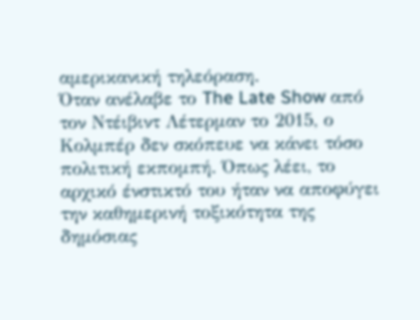αμερικανική τηλεόραση.
Όταν ανέλαβε το The Late Show από τον Ντέιβιντ Λέτερμαν το 2015, ο Κολμπέρ δεν σκόπευε να κάνει τόσο πολιτική εκπομπή. Όπως λέει, το αρχικό ένστικτό του ήταν να αποφύγει την καθημερινή τοξικότητα της δημόσιας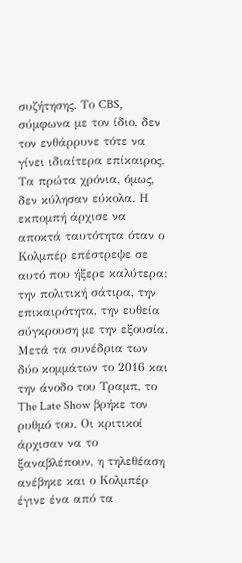συζήτησης. Το CBS, σύμφωνα με τον ίδιο, δεν τον ενθάρρυνε τότε να γίνει ιδιαίτερα επίκαιρος.
Τα πρώτα χρόνια, όμως, δεν κύλησαν εύκολα. Η εκπομπή άρχισε να αποκτά ταυτότητα όταν ο Κολμπέρ επέστρεψε σε αυτό που ήξερε καλύτερα: την πολιτική σάτιρα, την επικαιρότητα, την ευθεία σύγκρουση με την εξουσία. Μετά τα συνέδρια των δύο κομμάτων το 2016 και την άνοδο του Τραμπ, το The Late Show βρήκε τον ρυθμό του. Οι κριτικοί άρχισαν να το ξαναβλέπουν, η τηλεθέαση ανέβηκε και ο Κολμπέρ έγινε ένα από τα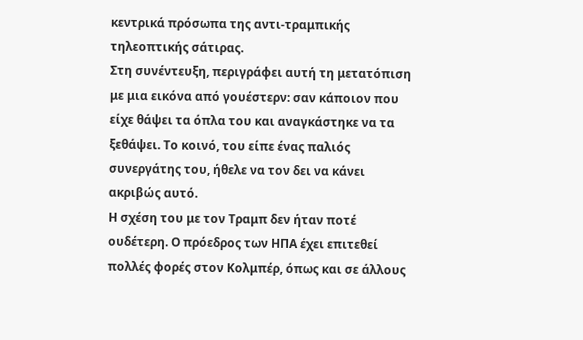κεντρικά πρόσωπα της αντι-τραμπικής τηλεοπτικής σάτιρας.
Στη συνέντευξη, περιγράφει αυτή τη μετατόπιση με μια εικόνα από γουέστερν: σαν κάποιον που είχε θάψει τα όπλα του και αναγκάστηκε να τα ξεθάψει. Το κοινό, του είπε ένας παλιός συνεργάτης του, ήθελε να τον δει να κάνει ακριβώς αυτό.
Η σχέση του με τον Τραμπ δεν ήταν ποτέ ουδέτερη. Ο πρόεδρος των ΗΠΑ έχει επιτεθεί πολλές φορές στον Κολμπέρ, όπως και σε άλλους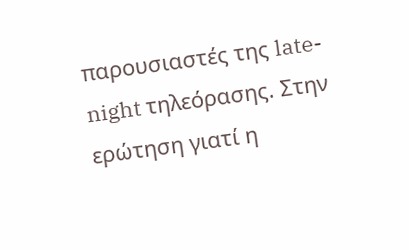παρουσιαστές της late-night τηλεόρασης. Στην ερώτηση γιατί η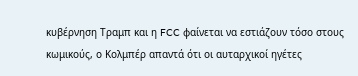κυβέρνηση Τραμπ και η FCC φαίνεται να εστιάζουν τόσο στους κωμικούς, ο Κολμπέρ απαντά ότι οι αυταρχικοί ηγέτες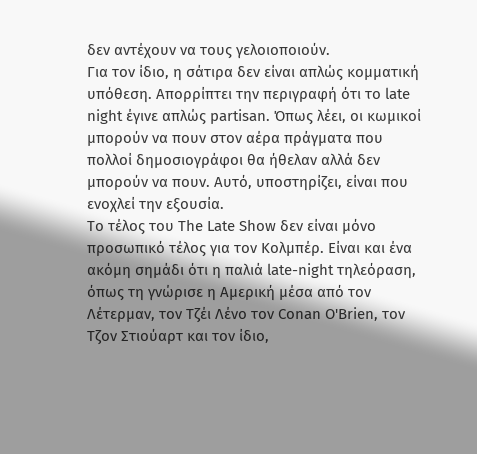δεν αντέχουν να τους γελοιοποιούν.
Για τον ίδιο, η σάτιρα δεν είναι απλώς κομματική υπόθεση. Απορρίπτει την περιγραφή ότι το late night έγινε απλώς partisan. Όπως λέει, οι κωμικοί μπορούν να πουν στον αέρα πράγματα που πολλοί δημοσιογράφοι θα ήθελαν αλλά δεν μπορούν να πουν. Αυτό, υποστηρίζει, είναι που ενοχλεί την εξουσία.
Το τέλος του The Late Show δεν είναι μόνο προσωπικό τέλος για τον Κολμπέρ. Είναι και ένα ακόμη σημάδι ότι η παλιά late-night τηλεόραση, όπως τη γνώρισε η Αμερική μέσα από τον Λέτερμαν, τον Τζέι Λένο τον Conan O'Brien, τον Τζον Στιούαρτ και τον ίδιο,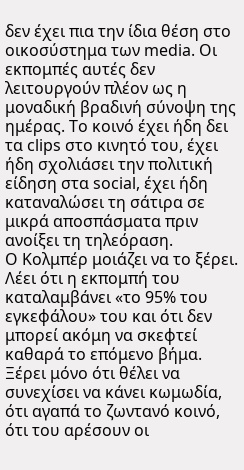δεν έχει πια την ίδια θέση στο οικοσύστημα των media. Οι εκπομπές αυτές δεν λειτουργούν πλέον ως η μοναδική βραδινή σύνοψη της ημέρας. Το κοινό έχει ήδη δει τα clips στο κινητό του, έχει ήδη σχολιάσει την πολιτική είδηση στα social, έχει ήδη καταναλώσει τη σάτιρα σε μικρά αποσπάσματα πριν ανοίξει τη τηλεόραση.
Ο Κολμπέρ μοιάζει να το ξέρει. Λέει ότι η εκπομπή του καταλαμβάνει «το 95% του εγκεφάλου» του και ότι δεν μπορεί ακόμη να σκεφτεί καθαρά το επόμενο βήμα. Ξέρει μόνο ότι θέλει να συνεχίσει να κάνει κωμωδία, ότι αγαπά το ζωντανό κοινό, ότι του αρέσουν οι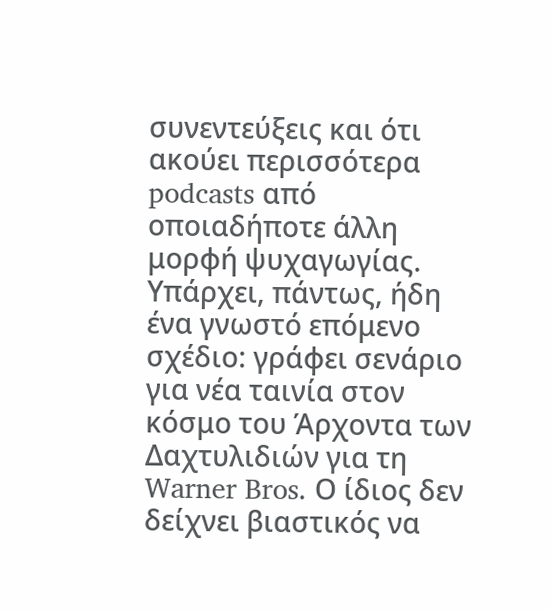συνεντεύξεις και ότι ακούει περισσότερα podcasts από οποιαδήποτε άλλη μορφή ψυχαγωγίας.
Υπάρχει, πάντως, ήδη ένα γνωστό επόμενο σχέδιο: γράφει σενάριο για νέα ταινία στον κόσμο του Άρχοντα των Δαχτυλιδιών για τη Warner Bros. Ο ίδιος δεν δείχνει βιαστικός να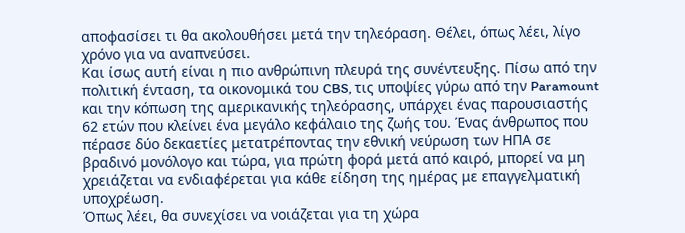αποφασίσει τι θα ακολουθήσει μετά την τηλεόραση. Θέλει, όπως λέει, λίγο χρόνο για να αναπνεύσει.
Και ίσως αυτή είναι η πιο ανθρώπινη πλευρά της συνέντευξης. Πίσω από την πολιτική ένταση, τα οικονομικά του CBS, τις υποψίες γύρω από την Paramount και την κόπωση της αμερικανικής τηλεόρασης, υπάρχει ένας παρουσιαστής 62 ετών που κλείνει ένα μεγάλο κεφάλαιο της ζωής του. Ένας άνθρωπος που πέρασε δύο δεκαετίες μετατρέποντας την εθνική νεύρωση των ΗΠΑ σε βραδινό μονόλογο και τώρα, για πρώτη φορά μετά από καιρό, μπορεί να μη χρειάζεται να ενδιαφέρεται για κάθε είδηση της ημέρας με επαγγελματική υποχρέωση.
Όπως λέει, θα συνεχίσει να νοιάζεται για τη χώρα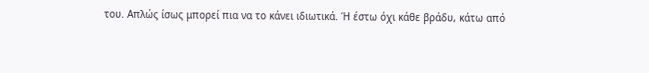του. Απλώς ίσως μπορεί πια να το κάνει ιδιωτικά. Ή έστω όχι κάθε βράδυ, κάτω από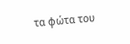τα φώτα του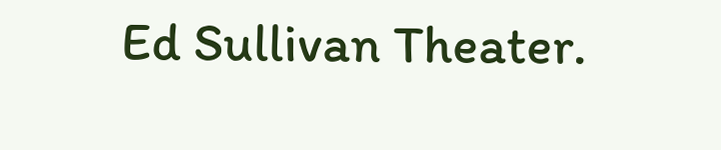Ed Sullivan Theater.